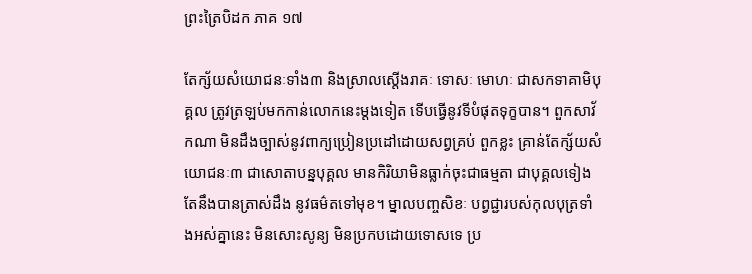ព្រះត្រៃបិដក ភាគ ១៧

តែក្ស័យសំយោជនៈទាំង៣ និងស្រាលស្តើងរាគៈ ទោសៈ មោហៈ ជាសកទាគាមិបុគ្គល ត្រូវត្រឡប់មកកាន់លោកនេះម្តងទៀត ទើបធ្វើនូវទីបំផុតទុក្ខបាន។ ពួកសាវ័កណា មិនដឹងច្បាស់នូវពាក្យប្រៀនប្រដៅដោយសព្វគ្រប់ ពួកខ្លះ គ្រាន់តែក្ស័យសំយោជនៈ៣ ជាសោតាបន្នបុគ្គល មានកិរិយាមិនធ្លាក់ចុះជាធម្មតា ជាបុគ្គលទៀងតែនឹងបានត្រាស់ដឹង នូវធម៌តទៅមុខ។ ម្នាលបញ្ចសិខៈ បព្វជ្ជារបស់កុលបុត្រទាំងអស់គ្នានេះ មិនសោះសូន្យ មិនប្រកបដោយទោសទេ ប្រ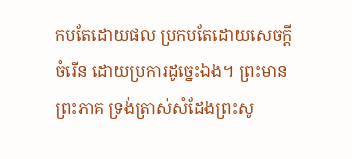កបតែដោយផល ប្រកបតែដោយសេចក្តីចំរើន ដោយប្រការដូច្នេះឯង។ ព្រះមានព្រះភាគ ទ្រង់ត្រាស់សំដែងព្រះសូ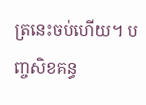ត្រនេះចប់ហើយ។ បញ្ចសិខគន្ធ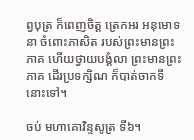ព្វបុត្រ ក៏ពេញចិត្ត ត្រេកអរ អនុមោទនា ចំពោះភាសិត របស់ព្រះមានព្រះភាគ ហើយថ្វាយបង្គំលា ព្រះមានព្រះភាគ ដើរប្រទក្សិណ ក៏បាត់ចាកទីនោះទៅ។

ចប់ មហាគោវិន្ទសូត្រ ទី៦។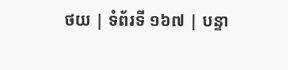ថយ | ទំព័រទី ១៦៧ | បន្ទា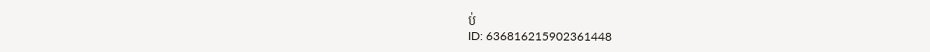ប់
ID: 636816215902361448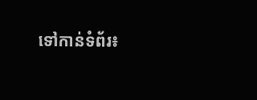ទៅកាន់ទំព័រ៖